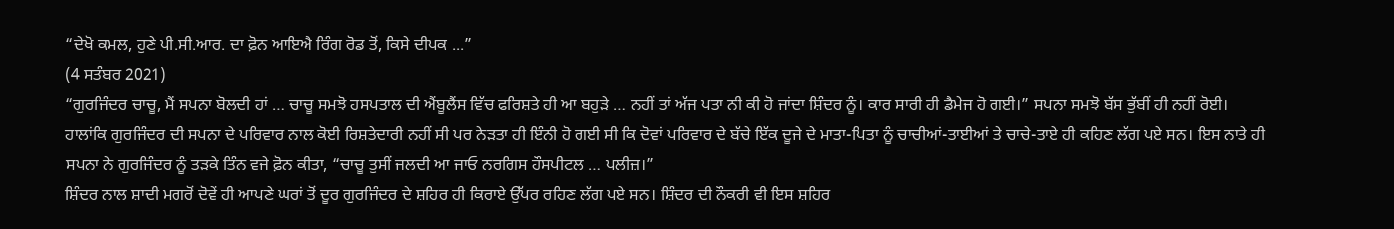“ਦੇਖੋ ਕਮਲ, ਹੁਣੇ ਪੀ.ਸੀ.ਆਰ. ਦਾ ਫ਼ੋਨ ਆਇਐ ਰਿੰਗ ਰੋਡ ਤੋਂ, ਕਿਸੇ ਦੀਪਕ ...”
(4 ਸਤੰਬਰ 2021)
“ਗੁਰਜਿੰਦਰ ਚਾਚੂ, ਮੈਂ ਸਪਨਾ ਬੋਲਦੀ ਹਾਂ … ਚਾਚੂ ਸਮਝੋ ਹਸਪਤਾਲ ਦੀ ਐਂਬੂਲੈਂਸ ਵਿੱਚ ਫਰਿਸ਼ਤੇ ਹੀ ਆ ਬਹੁੜੇ … ਨਹੀਂ ਤਾਂ ਅੱਜ ਪਤਾ ਨੀ ਕੀ ਹੋ ਜਾਂਦਾ ਸ਼ਿੰਦਰ ਨੂੰ। ਕਾਰ ਸਾਰੀ ਹੀ ਡੈਮੇਜ ਹੋ ਗਈ।” ਸਪਨਾ ਸਮਝੋ ਬੱਸ ਭੁੱਬੀਂ ਹੀ ਨਹੀਂ ਰੋਈ।
ਹਾਲਾਂਕਿ ਗੁਰਜਿੰਦਰ ਦੀ ਸਪਨਾ ਦੇ ਪਰਿਵਾਰ ਨਾਲ ਕੋਈ ਰਿਸ਼ਤੇਦਾਰੀ ਨਹੀਂ ਸੀ ਪਰ ਨੇੜਤਾ ਹੀ ਇੰਨੀ ਹੋ ਗਈ ਸੀ ਕਿ ਦੋਵਾਂ ਪਰਿਵਾਰ ਦੇ ਬੱਚੇ ਇੱਕ ਦੂਜੇ ਦੇ ਮਾਤਾ-ਪਿਤਾ ਨੂੰ ਚਾਚੀਆਂ-ਤਾਈਆਂ ਤੇ ਚਾਚੇ-ਤਾਏ ਹੀ ਕਹਿਣ ਲੱਗ ਪਏ ਸਨ। ਇਸ ਨਾਤੇ ਹੀ ਸਪਨਾ ਨੇ ਗੁਰਜਿੰਦਰ ਨੂੰ ਤੜਕੇ ਤਿੰਨ ਵਜੇ ਫ਼ੋਨ ਕੀਤਾ, “ਚਾਚੂ ਤੁਸੀਂ ਜਲਦੀ ਆ ਜਾਓ ਨਰਗਿਸ ਹੌਸਪੀਟਲ … ਪਲੀਜ਼।”
ਸ਼ਿੰਦਰ ਨਾਲ ਸ਼ਾਦੀ ਮਗਰੋਂ ਦੋਵੇਂ ਹੀ ਆਪਣੇ ਘਰਾਂ ਤੋਂ ਦੂਰ ਗੁਰਜਿੰਦਰ ਦੇ ਸ਼ਹਿਰ ਹੀ ਕਿਰਾਏ ਉੱਪਰ ਰਹਿਣ ਲੱਗ ਪਏ ਸਨ। ਸ਼ਿੰਦਰ ਦੀ ਨੌਕਰੀ ਵੀ ਇਸ ਸ਼ਹਿਰ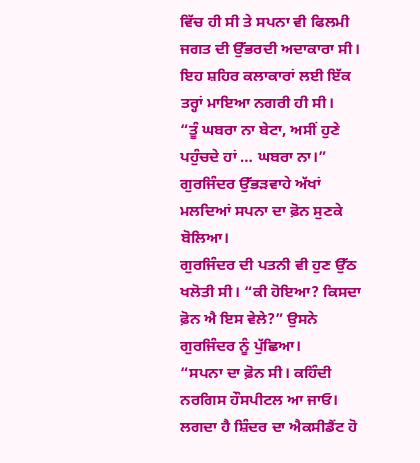ਵਿੱਚ ਹੀ ਸੀ ਤੇ ਸਪਨਾ ਵੀ ਫਿਲਮੀ ਜਗਤ ਦੀ ਉੱਭਰਦੀ ਅਦਾਕਾਰਾ ਸੀ। ਇਹ ਸ਼ਹਿਰ ਕਲਾਕਾਰਾਂ ਲਈ ਇੱਕ ਤਰ੍ਹਾਂ ਮਾਇਆ ਨਗਰੀ ਹੀ ਸੀ।
“ਤੂੰ ਘਬਰਾ ਨਾ ਬੇਟਾ, ਅਸੀਂ ਹੁਣੇ ਪਹੁੰਚਦੇ ਹਾਂ … ਘਬਰਾ ਨਾ।” ਗੁਰਜਿੰਦਰ ਉੱਭੜਵਾਹੇ ਅੱਖਾਂ ਮਲਦਿਆਂ ਸਪਨਾ ਦਾ ਫ਼ੋਨ ਸੁਣਕੇ ਬੋਲਿਆ।
ਗੁਰਜਿੰਦਰ ਦੀ ਪਤਨੀ ਵੀ ਹੁਣ ਉੱਠ ਖਲੋਤੀ ਸੀ। “ਕੀ ਹੋਇਆ? ਕਿਸਦਾ ਫ਼ੋਨ ਐ ਇਸ ਵੇਲੇ?” ਉਸਨੇ ਗੁਰਜਿੰਦਰ ਨੂੰ ਪੁੱਛਿਆ।
“ਸਪਨਾ ਦਾ ਫ਼ੋਨ ਸੀ। ਕਹਿੰਦੀ ਨਰਗਿਸ ਹੌਸਪੀਟਲ ਆ ਜਾਓ। ਲਗਦਾ ਹੈ ਸ਼ਿੰਦਰ ਦਾ ਐਕਸੀਡੈਂਟ ਹੋ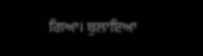ਗਿਆ। ਬੁਲਾਇਆ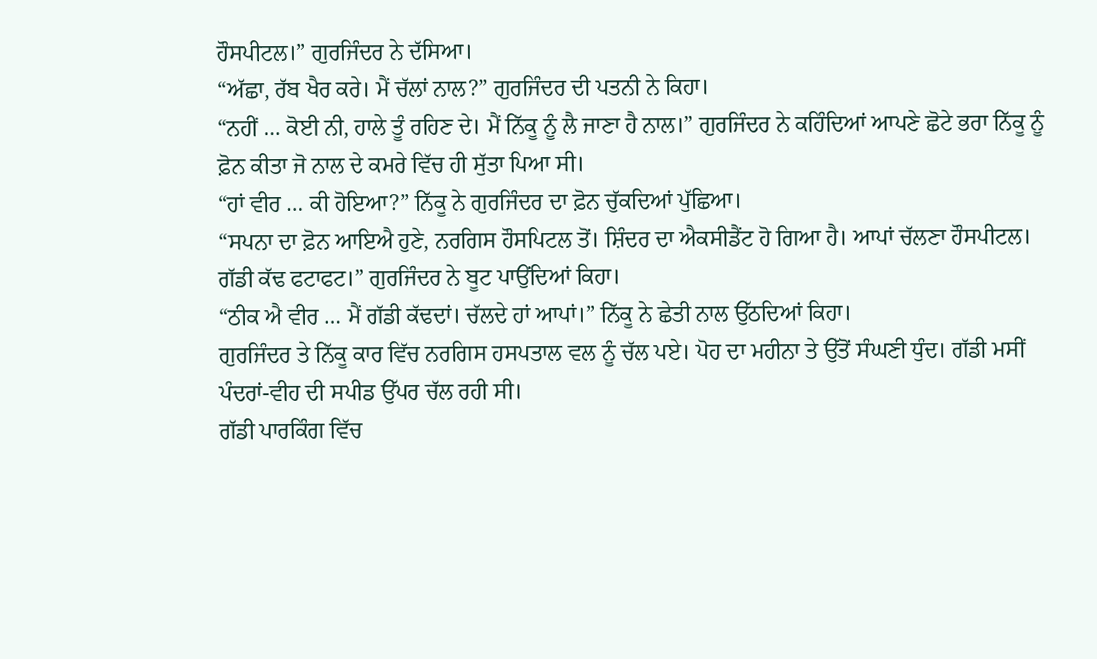ਹੌਸਪੀਟਲ।” ਗੁਰਜਿੰਦਰ ਨੇ ਦੱਸਿਆ।
“ਅੱਛਾ, ਰੱਬ ਖੈਰ ਕਰੇ। ਮੈਂ ਚੱਲਾਂ ਨਾਲ?” ਗੁਰਜਿੰਦਰ ਦੀ ਪਤਨੀ ਨੇ ਕਿਹਾ।
“ਨਹੀਂ … ਕੋਈ ਨੀ, ਹਾਲੇ ਤੂੰ ਰਹਿਣ ਦੇ। ਮੈਂ ਨਿੱਕੂ ਨੂੰ ਲੈ ਜਾਣਾ ਹੈ ਨਾਲ।” ਗੁਰਜਿੰਦਰ ਨੇ ਕਹਿੰਦਿਆਂ ਆਪਣੇ ਛੋਟੇ ਭਰਾ ਨਿੱਕੂ ਨੂੰ ਫ਼ੋਨ ਕੀਤਾ ਜੋ ਨਾਲ ਦੇ ਕਮਰੇ ਵਿੱਚ ਹੀ ਸੁੱਤਾ ਪਿਆ ਸੀ।
“ਹਾਂ ਵੀਰ … ਕੀ ਹੋਇਆ?” ਨਿੱਕੂ ਨੇ ਗੁਰਜਿੰਦਰ ਦਾ ਫ਼ੋਨ ਚੁੱਕਦਿਆਂ ਪੁੱਛਿਆ।
“ਸਪਨਾ ਦਾ ਫ਼ੋਨ ਆਇਐ ਹੁਣੇ, ਨਰਗਿਸ ਹੌਸਪਿਟਲ ਤੋਂ। ਸ਼ਿੰਦਰ ਦਾ ਐਕਸੀਡੈਂਟ ਹੋ ਗਿਆ ਹੈ। ਆਪਾਂ ਚੱਲਣਾ ਹੌਸਪੀਟਲ। ਗੱਡੀ ਕੱਢ ਫਟਾਫਟ।” ਗੁਰਜਿੰਦਰ ਨੇ ਬੂਟ ਪਾਉਂਦਿਆਂ ਕਿਹਾ।
“ਠੀਕ ਐ ਵੀਰ … ਮੈਂ ਗੱਡੀ ਕੱਢਦਾਂ। ਚੱਲਦੇ ਹਾਂ ਆਪਾਂ।” ਨਿੱਕੂ ਨੇ ਛੇਤੀ ਨਾਲ ਉੱਠਦਿਆਂ ਕਿਹਾ।
ਗੁਰਜਿੰਦਰ ਤੇ ਨਿੱਕੂ ਕਾਰ ਵਿੱਚ ਨਰਗਿਸ ਹਸਪਤਾਲ ਵਲ ਨੂੰ ਚੱਲ ਪਏ। ਪੋਹ ਦਾ ਮਹੀਨਾ ਤੇ ਉੱਤੋਂ ਸੰਘਣੀ ਧੁੰਦ। ਗੱਡੀ ਮਸੀਂ ਪੰਦਰਾਂ-ਵੀਹ ਦੀ ਸਪੀਡ ਉੱਪਰ ਚੱਲ ਰਹੀ ਸੀ।
ਗੱਡੀ ਪਾਰਕਿੰਗ ਵਿੱਚ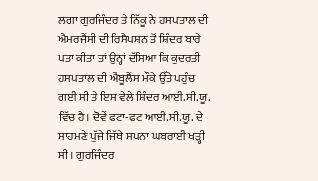ਲਗਾ ਗੁਰਜਿੰਦਰ ਤੇ ਨਿੱਕੂ ਨੇ ਹਸਪਤਾਲ ਦੀ ਐਮਰਜੈਂਸੀ ਦੀ ਰਿਸੈਪਸ਼ਨ ਤੋਂ ਸ਼ਿੰਦਰ ਬਾਰੇ ਪਤਾ ਕੀਤਾ ਤਾਂ ਉਨ੍ਹਾਂ ਦੱਸਿਆ ਕਿ ਕੁਦਰਤੀ ਹਸਪਤਾਲ ਦੀ ਐਂਬੂਲੈਂਸ ਮੌਕੇ ਉੱਤੇ ਪਹੁੰਚ ਗਈ ਸੀ ਤੇ ਇਸ ਵੇਲੇ ਸ਼ਿੰਦਰ ਆਈ.ਸੀ.ਯੂ. ਵਿੱਚ ਹੈ। ਦੋਵੇਂ ਫਟਾ-ਫਟ ਆਈ.ਸੀ.ਯੂ. ਦੇ ਸਾਹਮਣੇ ਪੁੱਜੇ ਜਿੱਥੇ ਸਪਨਾ ਘਬਰਾਈ ਖੜ੍ਹੀ ਸੀ। ਗੁਰਜਿੰਦਰ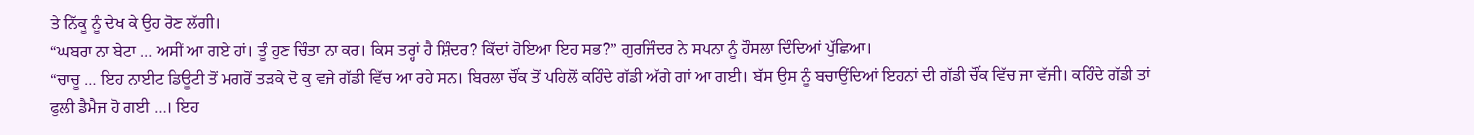ਤੇ ਨਿੱਕੂ ਨੂੰ ਦੇਖ ਕੇ ਉਹ ਰੋਣ ਲੱਗੀ।
“ਘਬਰਾ ਨਾ ਬੇਟਾ … ਅਸੀਂ ਆ ਗਏ ਹਾਂ। ਤੂੰ ਹੁਣ ਚਿੰਤਾ ਨਾ ਕਰ। ਕਿਸ ਤਰ੍ਹਾਂ ਹੈ ਸ਼ਿੰਦਰ? ਕਿੱਦਾਂ ਹੋਇਆ ਇਹ ਸਭ?” ਗੁਰਜਿੰਦਰ ਨੇ ਸਪਨਾ ਨੂੰ ਹੌਸਲਾ ਦਿੰਦਿਆਂ ਪੁੱਛਿਆ।
“ਚਾਚੂ … ਇਹ ਨਾਈਟ ਡਿਊਟੀ ਤੋਂ ਮਗਰੋਂ ਤੜਕੇ ਦੋ ਕੁ ਵਜੇ ਗੱਡੀ ਵਿੱਚ ਆ ਰਹੇ ਸਨ। ਬਿਰਲਾ ਚੌਂਕ ਤੋਂ ਪਹਿਲੋਂ ਕਹਿੰਦੇ ਗੱਡੀ ਅੱਗੇ ਗਾਂ ਆ ਗਈ। ਬੱਸ ਉਸ ਨੂੰ ਬਚਾਉਂਦਿਆਂ ਇਹਨਾਂ ਦੀ ਗੱਡੀ ਚੌਂਕ ਵਿੱਚ ਜਾ ਵੱਜੀ। ਕਹਿੰਦੇ ਗੱਡੀ ਤਾਂ ਫੁਲੀ ਡੈਮੈਜ ਹੋ ਗਈ …। ਇਹ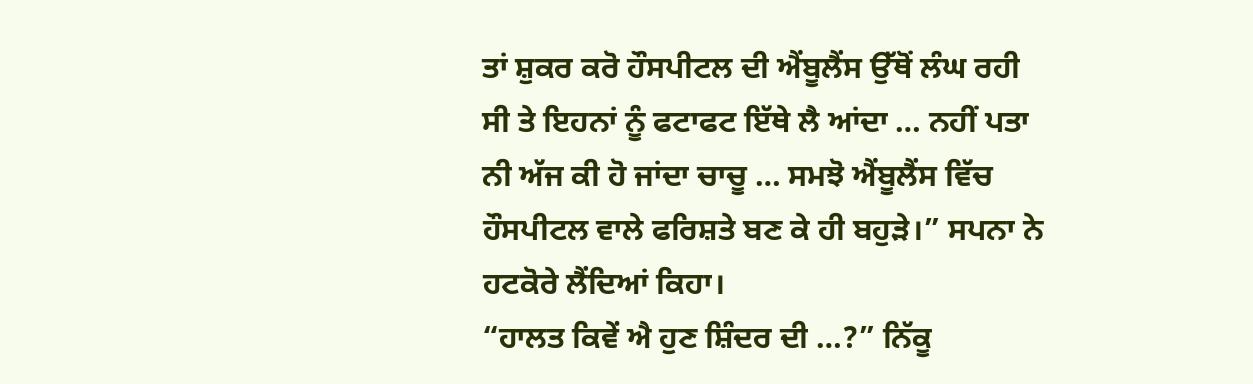ਤਾਂ ਸ਼ੁਕਰ ਕਰੋ ਹੌਸਪੀਟਲ ਦੀ ਐਂਬੂਲੈਂਸ ਉੱਥੋਂ ਲੰਘ ਰਹੀ ਸੀ ਤੇ ਇਹਨਾਂ ਨੂੰ ਫਟਾਫਟ ਇੱਥੇ ਲੈ ਆਂਦਾ … ਨਹੀਂ ਪਤਾ ਨੀ ਅੱਜ ਕੀ ਹੋ ਜਾਂਦਾ ਚਾਚੂ … ਸਮਝੋ ਐਂਬੂਲੈਂਸ ਵਿੱਚ ਹੌਸਪੀਟਲ ਵਾਲੇ ਫਰਿਸ਼ਤੇ ਬਣ ਕੇ ਹੀ ਬਹੁੜੇ।” ਸਪਨਾ ਨੇ ਹਟਕੋਰੇ ਲੈਂਦਿਆਂ ਕਿਹਾ।
“ਹਾਲਤ ਕਿਵੇਂ ਐ ਹੁਣ ਸ਼ਿੰਦਰ ਦੀ …?” ਨਿੱਕੂ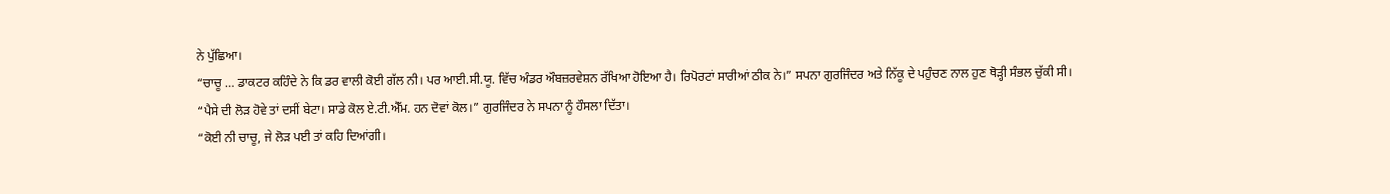ਨੇ ਪੁੱਛਿਆ।
“ਚਾਚੂ … ਡਾਕਟਰ ਕਹਿੰਦੇ ਨੇ ਕਿ ਡਰ ਵਾਲੀ ਕੋਈ ਗੱਲ ਨੀ। ਪਰ ਆਈ.ਸੀ.ਯੂ. ਵਿੱਚ ਅੰਡਰ ਔਬਜ਼ਰਵੇਸ਼ਨ ਰੱਖਿਆ ਹੋਇਆ ਹੈ। ਰਿਪੋਰਟਾਂ ਸਾਰੀਆਂ ਠੀਕ ਨੇ।” ਸਪਨਾ ਗੁਰਜਿੰਦਰ ਅਤੇ ਨਿੱਕੂ ਦੇ ਪਹੁੰਚਣ ਨਾਲ ਹੁਣ ਥੋੜ੍ਹੀ ਸੰਭਲ ਚੁੱਕੀ ਸੀ।
“ਪੈਸੇ ਦੀ ਲੋੜ ਹੋਵੇ ਤਾਂ ਦਸੀਂ ਬੇਟਾ। ਸਾਡੇ ਕੋਲ ਏ.ਟੀ.ਐੱਮ. ਹਨ ਦੋਵਾਂ ਕੋਲ।” ਗੁਰਜਿੰਦਰ ਨੇ ਸਪਨਾ ਨੂੰ ਹੌਸਲਾ ਦਿੱਤਾ।
“ਕੋਈ ਨੀ ਚਾਚੂ, ਜੇ ਲੋੜ ਪਈ ਤਾਂ ਕਹਿ ਦਿਆਂਗੀ।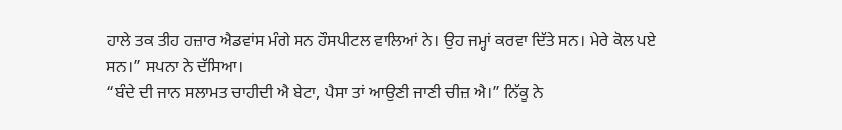ਹਾਲੇ ਤਕ ਤੀਹ ਹਜ਼ਾਰ ਐਡਵਾਂਸ ਮੰਗੇ ਸਨ ਹੌਸਪੀਟਲ ਵਾਲਿਆਂ ਨੇ। ਉਹ ਜਮ੍ਹਾਂ ਕਰਵਾ ਦਿੱਤੇ ਸਨ। ਮੇਰੇ ਕੋਲ ਪਏ ਸਨ।” ਸਪਨਾ ਨੇ ਦੱਸਿਆ।
“ਬੰਦੇ ਦੀ ਜਾਨ ਸਲਾਮਤ ਚਾਹੀਦੀ ਐ ਬੇਟਾ, ਪੈਸਾ ਤਾਂ ਆਉਣੀ ਜਾਣੀ ਚੀਜ਼ ਐ।” ਨਿੱਕੂ ਨੇ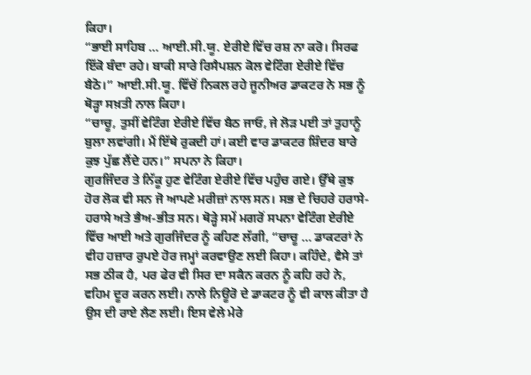ਕਿਹਾ।
“ਭਾਈ ਸਾਹਿਬ … ਆਈ.ਸੀ.ਯੂ. ਏਰੀਏ ਵਿੱਚ ਰਸ਼ ਨਾ ਕਰੋ। ਸਿਰਫ ਇੱਕੋ ਬੰਦਾ ਰਹੇ। ਬਾਕੀ ਸਾਰੇ ਰਿਸੈਪਸ਼ਨ ਕੋਲ ਵੇਟਿੰਗ ਏਰੀਏ ਵਿੱਚ ਬੈਠੋ।” ਆਈ.ਸੀ.ਯੂ. ਵਿੱਚੋਂ ਨਿਕਲ ਰਹੇ ਜੂਨੀਅਰ ਡਾਕਟਰ ਨੇ ਸਭ ਨੂੰ ਥੋੜ੍ਹਾ ਸਖ਼ਤੀ ਨਾਲ ਕਿਹਾ।
“ਚਾਚੂ, ਤੁਸੀਂ ਵੇਟਿੰਗ ਏਰੀਏ ਵਿੱਚ ਬੈਠ ਜਾਓ, ਜੇ ਲੋੜ ਪਈ ਤਾਂ ਤੁਹਾਨੂੰ ਬੁਲਾ ਲਵਾਂਗੀ। ਮੈਂ ਇੱਥੇ ਰੁਕਦੀ ਹਾਂ। ਕਈ ਵਾਰ ਡਾਕਟਰ ਸ਼ਿੰਦਰ ਬਾਰੇ ਕੁਝ ਪੁੱਛ ਲੈਂਦੇ ਹਨ।” ਸਪਨਾ ਨੇ ਕਿਹਾ।
ਗੁਰਜਿੰਦਰ ਤੇ ਨਿੱਕੂ ਹੁਣ ਵੇਟਿੰਗ ਏਰੀਏ ਵਿੱਚ ਪਹੁੰਚ ਗਏ। ਉੱਥੇ ਕੁਝ ਹੋਰ ਲੋਕ ਵੀ ਸਨ ਜੋ ਆਪਣੇ ਮਰੀਜ਼ਾਂ ਨਾਲ ਸਨ। ਸਭ ਦੇ ਚਿਹਰੇ ਹਰਾਸੇ-ਹਰਾਸੇ ਅਤੇ ਭੈਅ-ਭੀਤ ਸਨ। ਥੋੜ੍ਹੇ ਸਮੇਂ ਮਗਰੋਂ ਸਪਨਾ ਵੇਟਿੰਗ ਏਰੀਏ ਵਿੱਚ ਆਈ ਅਤੇ ਗੁਰਜਿੰਦਰ ਨੂੰ ਕਹਿਣ ਲੱਗੀ, “ਚਾਚੂ … ਡਾਕਟਰਾਂ ਨੇ ਵੀਹ ਹਜ਼ਾਰ ਰੁਪਏ ਹੋਰ ਜਮ੍ਹਾਂ ਕਰਵਾਉਣ ਲਈ ਕਿਹਾ। ਕਹਿੰਦੇ, ਵੈਸੇ ਤਾਂ ਸਭ ਠੀਕ ਹੈ, ਪਰ ਫੇਰ ਵੀ ਸਿਰ ਦਾ ਸਕੈਨ ਕਰਨ ਨੂੰ ਕਹਿ ਰਹੇ ਨੇ, ਵਹਿਮ ਦੂਰ ਕਰਨ ਲਈ। ਨਾਲੇ ਨਿਊਰੋ ਦੇ ਡਾਕਟਰ ਨੂੰ ਵੀ ਕਾਲ ਕੀਤਾ ਹੈ ਉਸ ਦੀ ਰਾਏ ਲੈਣ ਲਈ। ਇਸ ਵੇਲੇ ਮੇਰੇ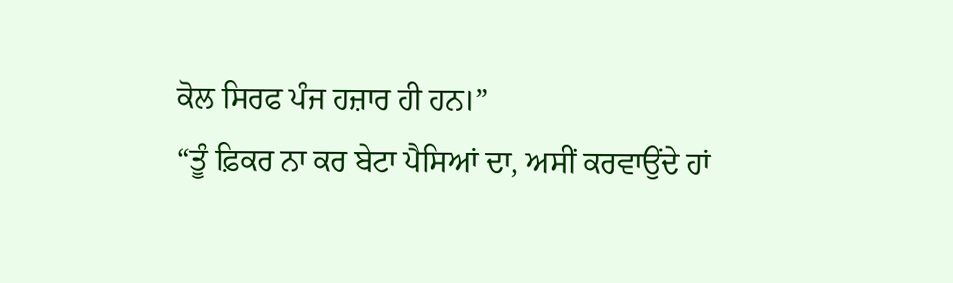ਕੋਲ ਸਿਰਫ ਪੰਜ ਹਜ਼ਾਰ ਹੀ ਹਨ।”
“ਤੂੰ ਫ਼ਿਕਰ ਨਾ ਕਰ ਬੇਟਾ ਪੈਸਿਆਂ ਦਾ, ਅਸੀਂ ਕਰਵਾਉਂਦੇ ਹਾਂ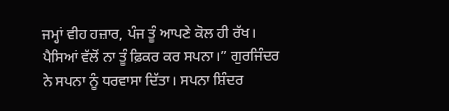ਜਮ੍ਹਾਂ ਵੀਹ ਹਜ਼ਾਰ, ਪੰਜ ਤੂੰ ਆਪਣੇ ਕੋਲ ਹੀ ਰੱਖ। ਪੈਸਿਆਂ ਵੱਲੋਂ ਨਾ ਤੂੰ ਫ਼ਿਕਰ ਕਰ ਸਪਨਾ।” ਗੁਰਜਿੰਦਰ ਨੇ ਸਪਨਾ ਨੂੰ ਧਰਵਾਸਾ ਦਿੱਤਾ। ਸਪਨਾ ਸ਼ਿੰਦਰ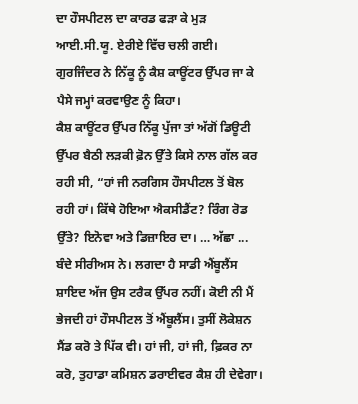ਦਾ ਹੌਸਪੀਟਲ ਦਾ ਕਾਰਡ ਫੜਾ ਕੇ ਮੁੜ ਆਈ.ਸੀ.ਯੂ. ਏਰੀਏ ਵਿੱਚ ਚਲੀ ਗਈ। ਗੁਰਜਿੰਦਰ ਨੇ ਨਿੱਕੂ ਨੂੰ ਕੈਸ਼ ਕਾਊਂਟਰ ਉੱਪਰ ਜਾ ਕੇ ਪੈਸੇ ਜਮ੍ਹਾਂ ਕਰਵਾਉਣ ਨੂੰ ਕਿਹਾ।
ਕੈਸ਼ ਕਾਊਂਟਰ ਉੱਪਰ ਨਿੱਕੂ ਪੁੱਜਾ ਤਾਂ ਅੱਗੋਂ ਡਿਊਟੀ ਉੱਪਰ ਬੈਠੀ ਲੜਕੀ ਫ਼ੋਨ ਉੱਤੇ ਕਿਸੇ ਨਾਲ ਗੱਲ ਕਰ ਰਹੀ ਸੀ, “ਹਾਂ ਜੀ ਨਰਗਿਸ ਹੌਸਪੀਟਲ ਤੋਂ ਬੋਲ ਰਹੀ ਹਾਂ। ਕਿੱਥੇ ਹੋਇਆ ਐਕਸੀਡੈਂਟ? ਰਿੰਗ ਰੋਡ ਉੱਤੇ? ਇਨੋਵਾ ਅਤੇ ਡਿਜ਼ਾਇਰ ਦਾ। … ਅੱਛਾ ... ਬੰਦੇ ਸੀਰੀਅਸ ਨੇ। ਲਗਦਾ ਹੈ ਸਾਡੀ ਐਂਬੂਲੈਂਸ ਸ਼ਾਇਦ ਅੱਜ ਉਸ ਟਰੈਕ ਉੱਪਰ ਨਹੀਂ। ਕੋਈ ਨੀ ਮੈਂ ਭੇਜਦੀ ਹਾਂ ਹੌਸਪੀਟਲ ਤੋਂ ਐਂਬੂਲੈਂਸ। ਤੁਸੀਂ ਲੋਕੇਸ਼ਨ ਸੈਂਡ ਕਰੋ ਤੇ ਪਿੱਕ ਵੀ। ਹਾਂ ਜੀ, ਹਾਂ ਜੀ, ਫ਼ਿਕਰ ਨਾ ਕਰੋ, ਤੁਹਾਡਾ ਕਮਿਸ਼ਨ ਡਰਾਈਵਰ ਕੈਸ਼ ਹੀ ਦੇਵੇਗਾ।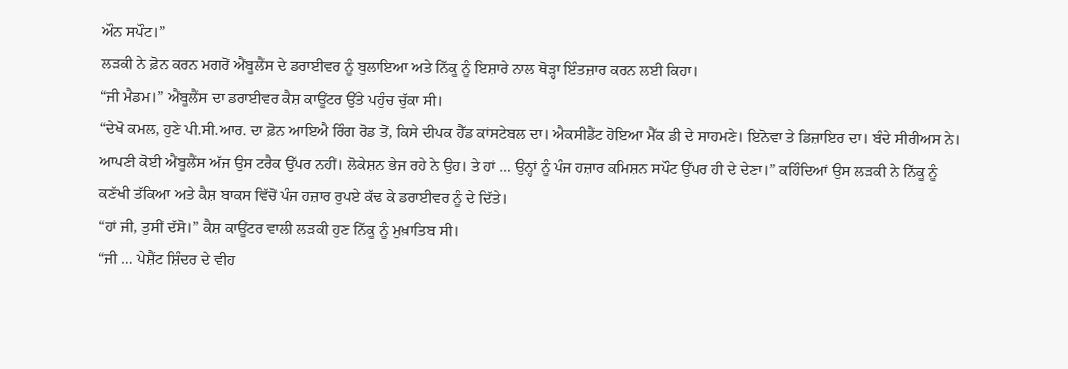ਔਨ ਸਪੌਟ।”
ਲੜਕੀ ਨੇ ਫ਼ੋਨ ਕਰਨ ਮਗਰੋਂ ਐਂਬੂਲੈਂਸ ਦੇ ਡਰਾਈਵਰ ਨੂੰ ਬੁਲਾਇਆ ਅਤੇ ਨਿੱਕੂ ਨੂੰ ਇਸ਼ਾਰੇ ਨਾਲ ਥੋੜ੍ਹਾ ਇੰਤਜ਼ਾਰ ਕਰਨ ਲਈ ਕਿਹਾ।
“ਜੀ ਮੈਡਮ।” ਐਂਬੂਲੈਂਸ ਦਾ ਡਰਾਈਵਰ ਕੈਸ਼ ਕਾਊਂਟਰ ਉੱਤੇ ਪਹੁੰਚ ਚੁੱਕਾ ਸੀ।
“ਦੇਖੋ ਕਮਲ, ਹੁਣੇ ਪੀ.ਸੀ.ਆਰ. ਦਾ ਫ਼ੋਨ ਆਇਐ ਰਿੰਗ ਰੋਡ ਤੋਂ, ਕਿਸੇ ਦੀਪਕ ਹੈੱਡ ਕਾਂਸਟੇਬਲ ਦਾ। ਐਕਸੀਡੈਂਟ ਹੋਇਆ ਮੈੱਕ ਡੀ ਦੇ ਸਾਹਮਣੇ। ਇਨੋਵਾ ਤੇ ਡਿਜ਼ਾਇਰ ਦਾ। ਬੰਦੇ ਸੀਰੀਅਸ ਨੇ। ਆਪਣੀ ਕੋਈ ਐਂਬੂਲੈਂਸ ਅੱਜ ਉਸ ਟਰੈਕ ਉੱਪਰ ਨਹੀਂ। ਲੋਕੇਸ਼ਨ ਭੇਜ ਰਹੇ ਨੇ ਉਹ। ਤੇ ਹਾਂ … ਉਨ੍ਹਾਂ ਨੂੰ ਪੰਜ ਹਜ਼ਾਰ ਕਮਿਸ਼ਨ ਸਪੌਟ ਉੱਪਰ ਹੀ ਦੇ ਦੇਣਾ।” ਕਹਿੰਦਿਆਂ ਉਸ ਲੜਕੀ ਨੇ ਨਿੱਕੂ ਨੂੰ ਕਣੱਖੀ ਤੱਕਿਆ ਅਤੇ ਕੈਸ਼ ਬਾਕਸ ਵਿੱਚੋਂ ਪੰਜ ਹਜ਼ਾਰ ਰੁਪਏ ਕੱਢ ਕੇ ਡਰਾਈਵਰ ਨੂੰ ਦੇ ਦਿੱਤੇ।
“ਹਾਂ ਜੀ, ਤੁਸੀਂ ਦੱਸੋ।” ਕੈਸ਼ ਕਾਊਂਟਰ ਵਾਲੀ ਲੜਕੀ ਹੁਣ ਨਿੱਕੂ ਨੂੰ ਮੁਖ਼ਾਤਿਬ ਸੀ।
“ਜੀ … ਪੇਸ਼ੈਂਟ ਸ਼ਿੰਦਰ ਦੇ ਵੀਹ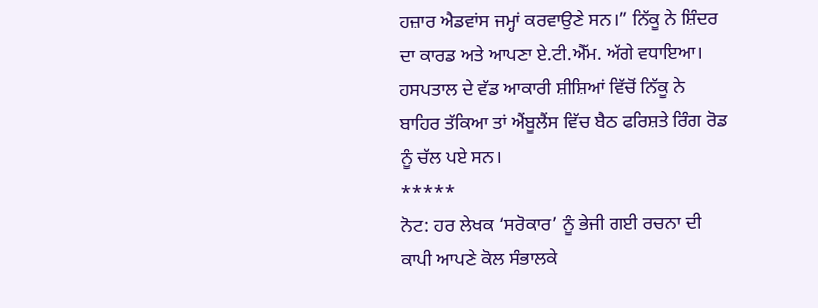ਹਜ਼ਾਰ ਐਡਵਾਂਸ ਜਮ੍ਹਾਂ ਕਰਵਾਉਣੇ ਸਨ।” ਨਿੱਕੂ ਨੇ ਸ਼ਿੰਦਰ ਦਾ ਕਾਰਡ ਅਤੇ ਆਪਣਾ ਏ.ਟੀ.ਐੱਮ. ਅੱਗੇ ਵਧਾਇਆ।
ਹਸਪਤਾਲ ਦੇ ਵੱਡ ਆਕਾਰੀ ਸ਼ੀਸ਼ਿਆਂ ਵਿੱਚੋਂ ਨਿੱਕੂ ਨੇ ਬਾਹਿਰ ਤੱਕਿਆ ਤਾਂ ਐਂਬੂਲੈਂਸ ਵਿੱਚ ਬੈਠ ਫਰਿਸ਼ਤੇ ਰਿੰਗ ਰੋਡ ਨੂੰ ਚੱਲ ਪਏ ਸਨ।
*****
ਨੋਟ: ਹਰ ਲੇਖਕ ‘ਸਰੋਕਾਰ’ ਨੂੰ ਭੇਜੀ ਗਈ ਰਚਨਾ ਦੀ ਕਾਪੀ ਆਪਣੇ ਕੋਲ ਸੰਭਾਲਕੇ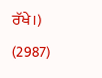ਰੱਖੇ।)
(2987)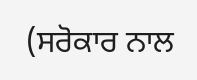(ਸਰੋਕਾਰ ਨਾਲ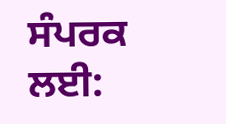ਸੰਪਰਕ ਲਈ: